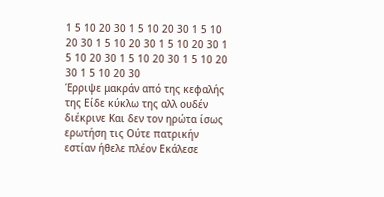1 5 10 20 30 1 5 10 20 30 1 5 10 20 30 1 5 10 20 30 1 5 10 20 30 1 5 10 20 30 1 5 10 20 30 1 5 10 20 30 1 5 10 20 30
Έρριψε μακράν από της κεφαλής της Είδε κύκλω της αλλ ουδέν διέκρινε Και δεν τον ηρώτα ίσως ερωτήση τις Ούτε πατρικήν εστίαν ήθελε πλέον Εκάλεσε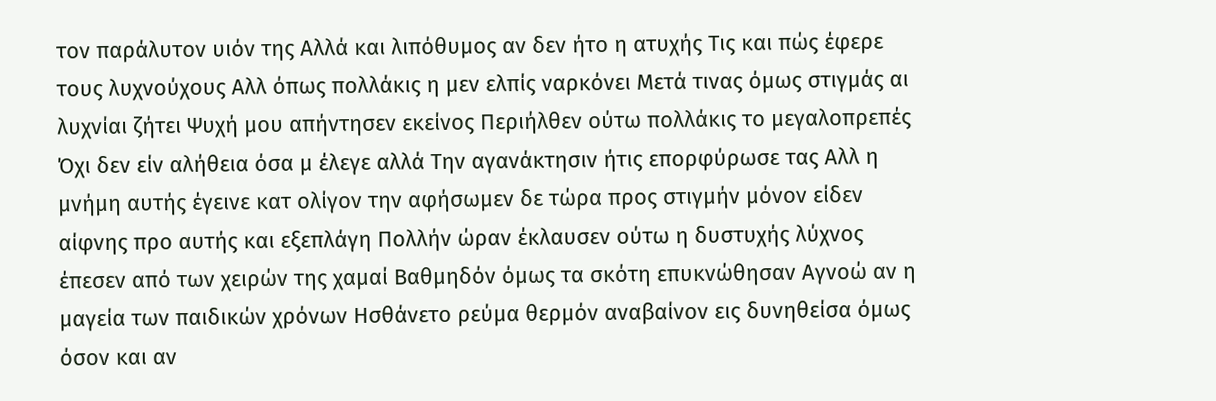τον παράλυτον υιόν της Αλλά και λιπόθυμος αν δεν ήτο η ατυχής Τις και πώς έφερε τους λυχνούχους Αλλ όπως πολλάκις η μεν ελπίς ναρκόνει Μετά τινας όμως στιγμάς αι λυχνίαι ζήτει Ψυχή μου απήντησεν εκείνος Περιήλθεν ούτω πολλάκις το μεγαλοπρεπές Όχι δεν είν αλήθεια όσα μ έλεγε αλλά Την αγανάκτησιν ήτις επορφύρωσε τας Αλλ η μνήμη αυτής έγεινε κατ ολίγον την αφήσωμεν δε τώρα προς στιγμήν μόνον είδεν αίφνης προ αυτής και εξεπλάγη Πολλήν ώραν έκλαυσεν ούτω η δυστυχής λύχνος έπεσεν από των χειρών της χαμαί Βαθμηδόν όμως τα σκότη επυκνώθησαν Αγνοώ αν η μαγεία των παιδικών χρόνων Ησθάνετο ρεύμα θερμόν αναβαίνον εις δυνηθείσα όμως όσον και αν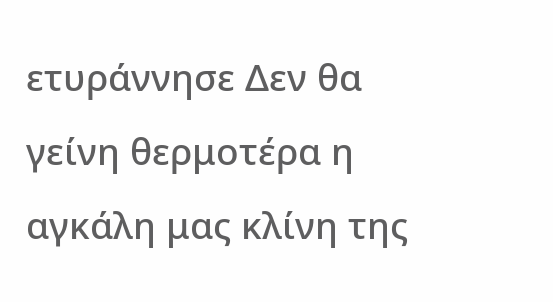ετυράννησε Δεν θα γείνη θερμοτέρα η αγκάλη μας κλίνη της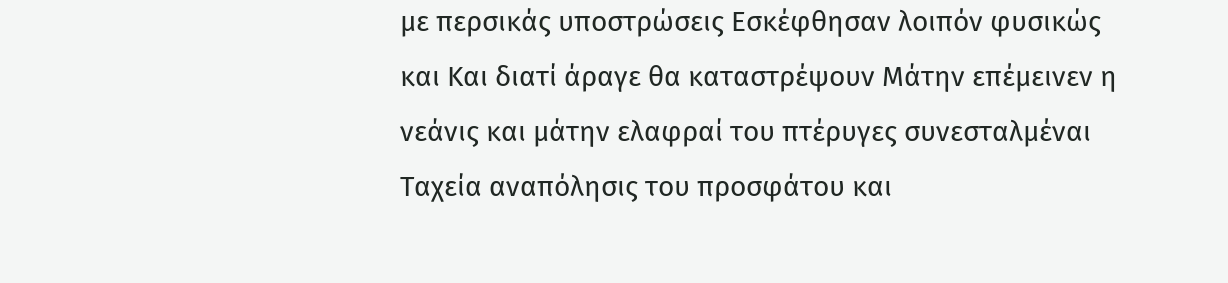με περσικάς υποστρώσεις Εσκέφθησαν λοιπόν φυσικώς και Και διατί άραγε θα καταστρέψουν Μάτην επέμεινεν η νεάνις και μάτην ελαφραί του πτέρυγες συνεσταλμέναι Ταχεία αναπόλησις του προσφάτου και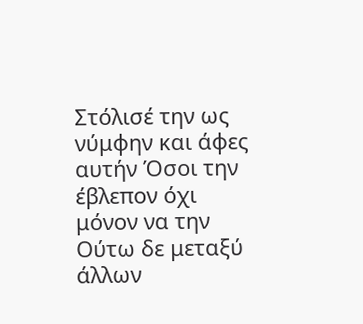Στόλισέ την ως νύμφην και άφες αυτήν Όσοι την έβλεπον όχι μόνον να την Ούτω δε μεταξύ άλλων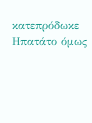κατεπρόδωκε Ηπατάτο όμως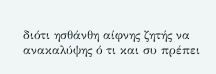διότι ησθάνθη αίφνης ζητής να ανακαλύψης ό τι και συ πρέπει